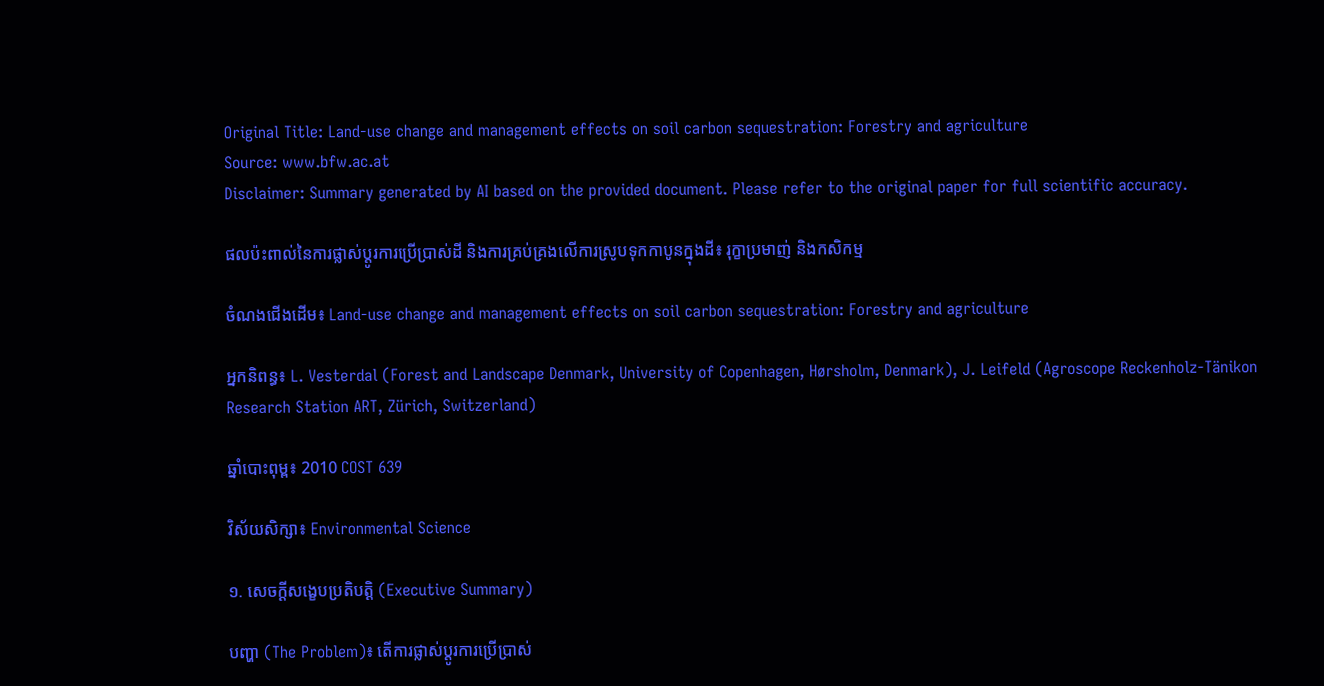Original Title: Land-use change and management effects on soil carbon sequestration: Forestry and agriculture
Source: www.bfw.ac.at
Disclaimer: Summary generated by AI based on the provided document. Please refer to the original paper for full scientific accuracy.

ផលប៉ះពាល់នៃការផ្លាស់ប្តូរការប្រើប្រាស់ដី និងការគ្រប់គ្រងលើការស្រូបទុកកាបូនក្នុងដី៖ រុក្ខាប្រមាញ់ និងកសិកម្ម

ចំណងជើងដើម៖ Land-use change and management effects on soil carbon sequestration: Forestry and agriculture

អ្នកនិពន្ធ៖ L. Vesterdal (Forest and Landscape Denmark, University of Copenhagen, Hørsholm, Denmark), J. Leifeld (Agroscope Reckenholz-Tänikon Research Station ART, Zürich, Switzerland)

ឆ្នាំបោះពុម្ព៖ 2010 COST 639

វិស័យសិក្សា៖ Environmental Science

១. សេចក្តីសង្ខេបប្រតិបត្តិ (Executive Summary)

បញ្ហា (The Problem)៖ តើការផ្លាស់ប្តូរការប្រើប្រាស់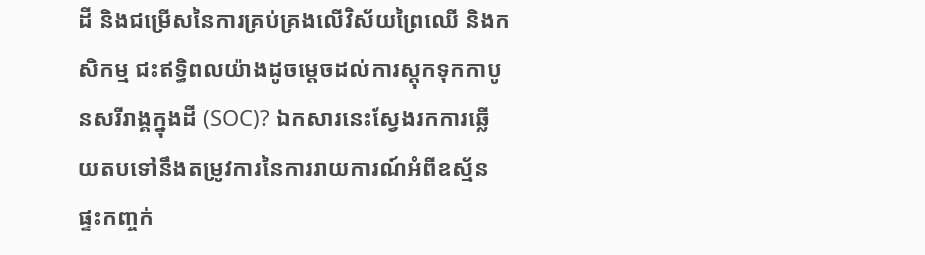ដី និងជម្រើសនៃការគ្រប់គ្រងលើវិស័យព្រៃឈើ និងកសិកម្ម ជះឥទ្ធិពលយ៉ាងដូចម្តេចដល់ការស្តុកទុកកាបូនសរីរាង្គក្នុងដី (SOC)? ឯកសារនេះស្វែងរកការឆ្លើយតបទៅនឹងតម្រូវការនៃការរាយការណ៍អំពីឧស្ម័នផ្ទះកញ្ចក់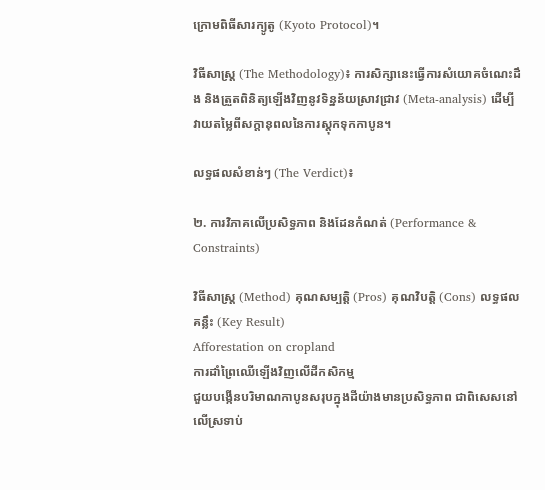ក្រោមពិធីសារក្យូតូ (Kyoto Protocol)។

វិធីសាស្ត្រ (The Methodology)៖ ការសិក្សានេះធ្វើការសំយោគចំណេះដឹង និងត្រួតពិនិត្យឡើងវិញនូវទិន្នន័យស្រាវជ្រាវ (Meta-analysis) ដើម្បីវាយតម្លៃពីសក្ដានុពលនៃការស្តុកទុកកាបូន។

លទ្ធផលសំខាន់ៗ (The Verdict)៖

២. ការវិភាគលើប្រសិទ្ធភាព និងដែនកំណត់ (Performance & Constraints)

វិធីសាស្ត្រ (Method) គុណសម្បត្តិ (Pros) គុណវិបត្តិ (Cons) លទ្ធផលគន្លឹះ (Key Result)
Afforestation on cropland
ការដាំព្រៃឈើឡើងវិញលើដីកសិកម្ម
ជួយបង្កើនបរិមាណកាបូនសរុបក្នុងដីយ៉ាងមានប្រសិទ្ធភាព ជាពិសេសនៅលើស្រទាប់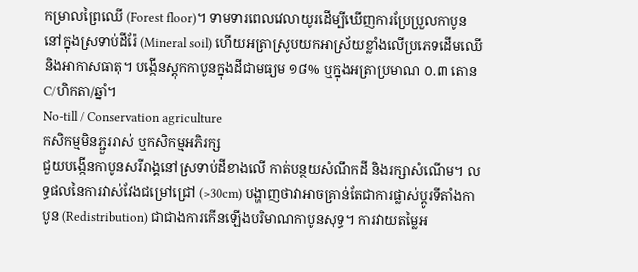កម្រាលព្រៃឈើ (Forest floor)។ ទាមទារពេលវេលាយូរដើម្បីឃើញការប្រែប្រួលកាបូននៅក្នុងស្រទាប់ដីរ៉ែ (Mineral soil) ហើយអត្រាស្រូបយកអាស្រ័យខ្លាំងលើប្រភេទដើមឈើនិងអាកាសធាតុ។ បង្កើនស្តុកកាបូនក្នុងដីជាមធ្យម ១៨% ឬក្នុងអត្រាប្រមាណ ០.៣ តោន C/ហិកតា/ឆ្នាំ។
No-till / Conservation agriculture
កសិកម្មមិនភ្ជួររាស់ ឬកសិកម្មអភិរក្ស
ជួយបង្កើនកាបូនសរីរាង្គនៅស្រទាប់ដីខាងលើ កាត់បន្ថយសំណឹកដី និងរក្សាសំណើម។ លទ្ធផលនៃការវាស់វែងជម្រៅជ្រៅ (>30cm) បង្ហាញថាវាអាចគ្រាន់តែជាការផ្លាស់ប្តូរទីតាំងកាបូន (Redistribution) ជាជាងការកើនឡើងបរិមាណកាបូនសុទ្ធ។ ការវាយតម្លៃអ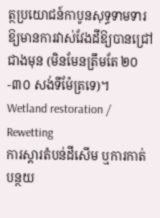ត្ថប្រយោជន៍កាបូនសុទ្ធទាមទារឱ្យមានការវាស់វែងដីឱ្យបានជ្រៅជាងមុន (មិនមែនត្រឹមតែ ២០-៣០ សង់ទីម៉ែត្រទេ)។
Wetland restoration / Rewetting
ការស្តារតំបន់ដីសើម ឬការកាត់បន្ថយ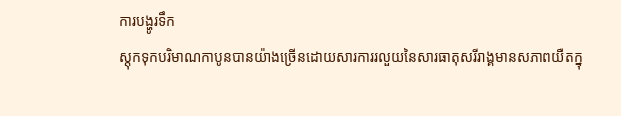ការបង្ហូរទឹក
ស្តុកទុកបរិមាណកាបូនបានយ៉ាងច្រើនដោយសារការរលួយនៃសារធាតុសរីរាង្គមានសភាពយឺតក្នុ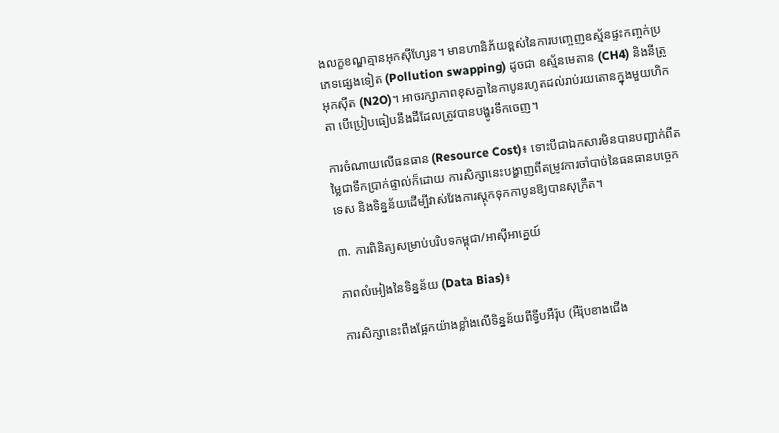ងលក្ខខណ្ឌគ្មានអុកស៊ីហ្សែន។ មានហានិភ័យខ្ពស់នៃការបញ្ចេញឧស្ម័នផ្ទះកញ្ចក់ប្រភេទផ្សេងទៀត (Pollution swapping) ដូចជា ឧស្ម័នមេតាន (CH4) និងនីត្រូអុកស៊ីត (N2O)។ អាចរក្សាភាពខុសគ្នានៃកាបូនរហូតដល់រាប់រយតោនក្នុងមួយហិកតា បើប្រៀបធៀបនឹងដីដែលត្រូវបានបង្ហូរទឹកចេញ។

ការចំណាយលើធនធាន (Resource Cost)៖ ទោះបីជាឯកសារមិនបានបញ្ជាក់ពីតម្លៃជាទឹកប្រាក់ផ្ទាល់ក៏ដោយ ការសិក្សានេះបង្ហាញពីតម្រូវការចាំបាច់នៃធនធានបច្ចេកទេស និងទិន្នន័យដើម្បីវាស់វែងការស្តុកទុកកាបូនឱ្យបានសុក្រឹត។

៣. ការពិនិត្យសម្រាប់បរិបទកម្ពុជា/អាស៊ីអាគ្នេយ៍

ភាពលំអៀងនៃទិន្នន័យ (Data Bias)៖

ការសិក្សានេះពឹងផ្អែកយ៉ាងខ្លាំងលើទិន្នន័យពីទ្វីបអឺរ៉ុប (អឺរ៉ុបខាងជើង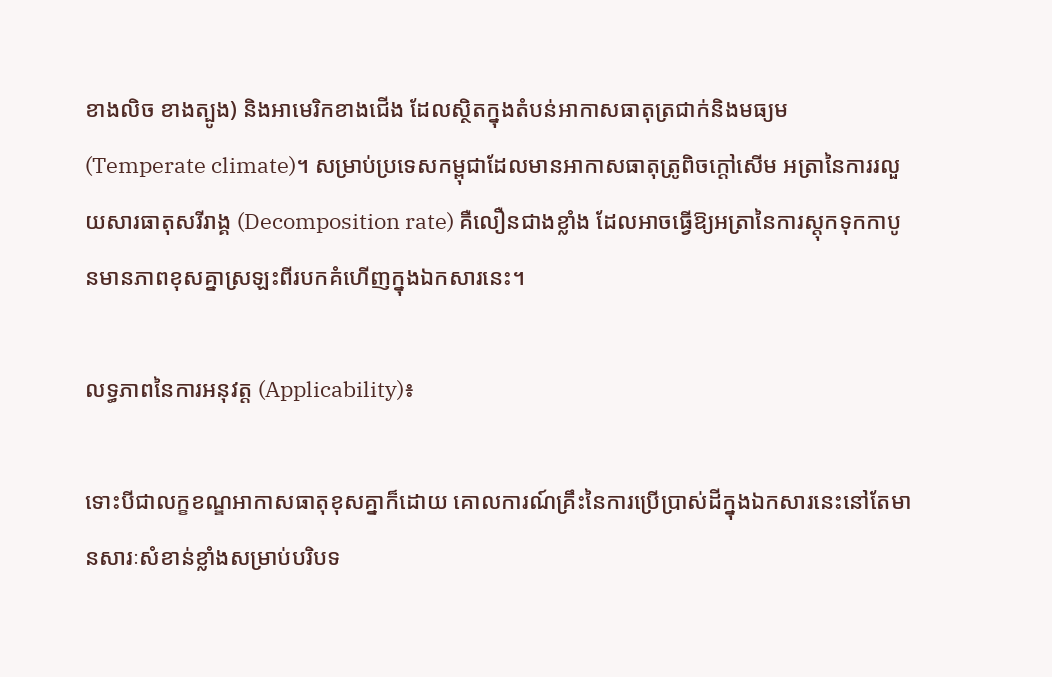ខាងលិច ខាងត្បូង) និងអាមេរិកខាងជើង ដែលស្ថិតក្នុងតំបន់អាកាសធាតុត្រជាក់និងមធ្យម (Temperate climate)។ សម្រាប់ប្រទេសកម្ពុជាដែលមានអាកាសធាតុត្រូពិចក្ដៅសើម អត្រានៃការរលួយសារធាតុសរីរាង្គ (Decomposition rate) គឺលឿនជាងខ្លាំង ដែលអាចធ្វើឱ្យអត្រានៃការស្តុកទុកកាបូនមានភាពខុសគ្នាស្រឡះពីរបកគំហើញក្នុងឯកសារនេះ។

លទ្ធភាពនៃការអនុវត្ត (Applicability)៖

ទោះបីជាលក្ខខណ្ឌអាកាសធាតុខុសគ្នាក៏ដោយ គោលការណ៍គ្រឹះនៃការប្រើប្រាស់ដីក្នុងឯកសារនេះនៅតែមានសារៈសំខាន់ខ្លាំងសម្រាប់បរិបទ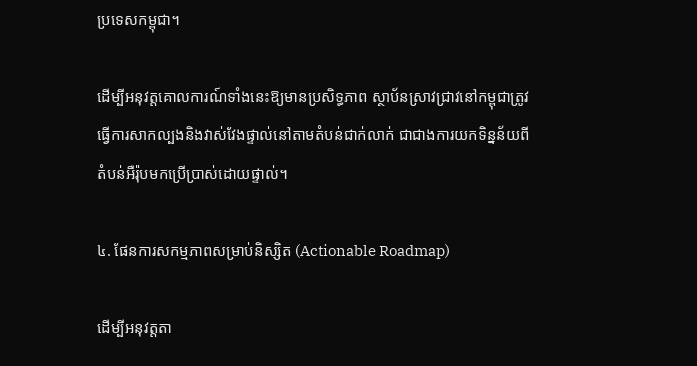ប្រទេសកម្ពុជា។

ដើម្បីអនុវត្តគោលការណ៍ទាំងនេះឱ្យមានប្រសិទ្ធភាព ស្ថាប័នស្រាវជ្រាវនៅកម្ពុជាត្រូវធ្វើការសាកល្បងនិងវាស់វែងផ្ទាល់នៅតាមតំបន់ជាក់លាក់ ជាជាងការយកទិន្នន័យពីតំបន់អឺរ៉ុបមកប្រើប្រាស់ដោយផ្ទាល់។

៤. ផែនការសកម្មភាពសម្រាប់និស្សិត (Actionable Roadmap)

ដើម្បីអនុវត្តតា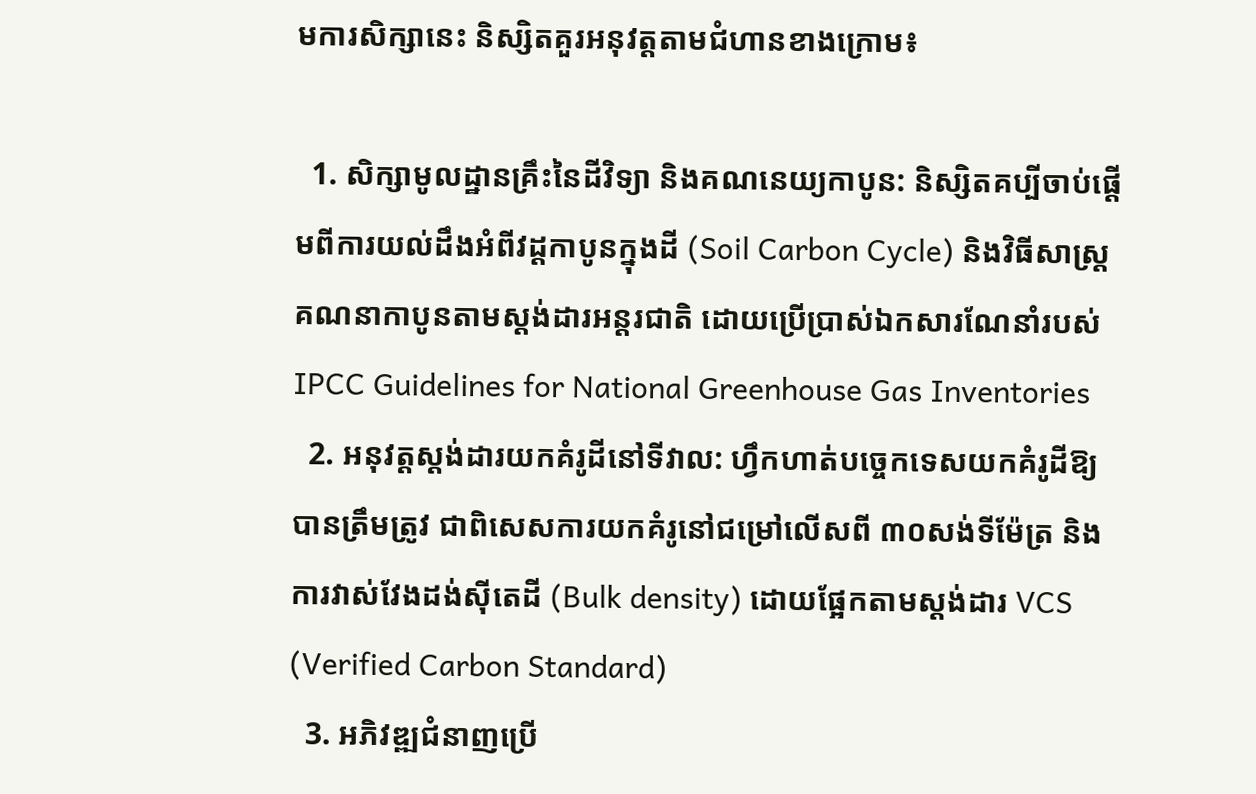មការសិក្សានេះ និស្សិតគួរអនុវត្តតាមជំហានខាងក្រោម៖

  1. សិក្សាមូលដ្ឋានគ្រឹះនៃដីវិទ្យា និងគណនេយ្យកាបូន: និស្សិតគប្បីចាប់ផ្តើមពីការយល់ដឹងអំពីវដ្តកាបូនក្នុងដី (Soil Carbon Cycle) និងវិធីសាស្ត្រគណនាកាបូនតាមស្តង់ដារអន្តរជាតិ ដោយប្រើប្រាស់ឯកសារណែនាំរបស់ IPCC Guidelines for National Greenhouse Gas Inventories
  2. អនុវត្តស្តង់ដារយកគំរូដីនៅទីវាល: ហ្វឹកហាត់បច្ចេកទេសយកគំរូដីឱ្យបានត្រឹមត្រូវ ជាពិសេសការយកគំរូនៅជម្រៅលើសពី ៣០សង់ទីម៉ែត្រ និងការវាស់វែងដង់ស៊ីតេដី (Bulk density) ដោយផ្អែកតាមស្តង់ដារ VCS (Verified Carbon Standard)
  3. អភិវឌ្ឍជំនាញប្រើ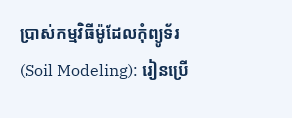ប្រាស់កម្មវិធីម៉ូដែលកុំព្យូទ័រ (Soil Modeling): រៀនប្រើ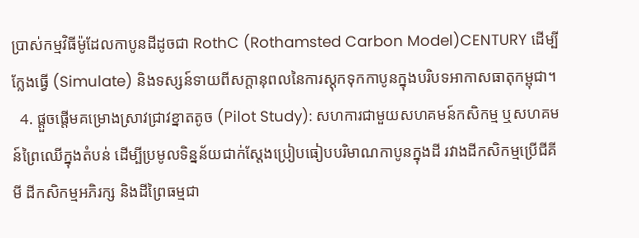ប្រាស់កម្មវិធីម៉ូដែលកាបូនដីដូចជា RothC (Rothamsted Carbon Model)CENTURY ដើម្បីក្លែងធ្វើ (Simulate) និងទស្សន៍ទាយពីសក្ដានុពលនៃការស្តុកទុកកាបូនក្នុងបរិបទអាកាសធាតុកម្ពុជា។
  4. ផ្តួចផ្តើមគម្រោងស្រាវជ្រាវខ្នាតតូច (Pilot Study): សហការជាមួយសហគមន៍កសិកម្ម ឬសហគមន៍ព្រៃឈើក្នុងតំបន់ ដើម្បីប្រមូលទិន្នន័យជាក់ស្តែងប្រៀបធៀបបរិមាណកាបូនក្នុងដី រវាងដីកសិកម្មប្រើជីគីមី ដីកសិកម្មអភិរក្ស និងដីព្រៃធម្មជា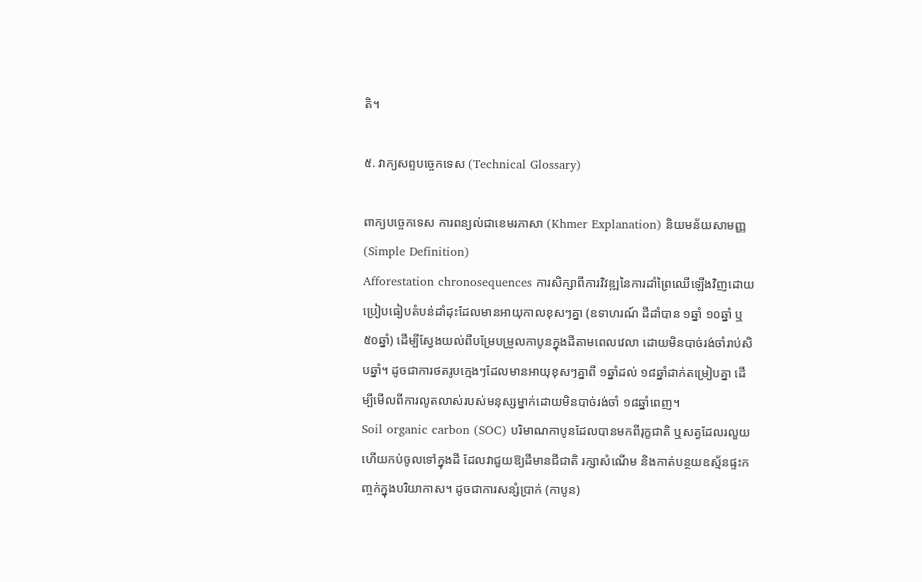តិ។

៥. វាក្យសព្ទបច្ចេកទេស (Technical Glossary)

ពាក្យបច្ចេកទេស ការពន្យល់ជាខេមរភាសា (Khmer Explanation) និយមន័យសាមញ្ញ (Simple Definition)
Afforestation chronosequences ការសិក្សាពីការវិវឌ្ឍនៃការដាំព្រៃឈើឡើងវិញដោយប្រៀបធៀបតំបន់ដាំដុះដែលមានអាយុកាលខុសៗគ្នា (ឧទាហរណ៍ ដីដាំបាន ១ឆ្នាំ ១០ឆ្នាំ ឬ ៥០ឆ្នាំ) ដើម្បីស្វែងយល់ពីបម្រែបម្រួលកាបូនក្នុងដីតាមពេលវេលា ដោយមិនបាច់រង់ចាំរាប់សិបឆ្នាំ។ ដូចជាការថតរូបក្មេងៗដែលមានអាយុខុសៗគ្នាពី ១ឆ្នាំដល់ ១៨ឆ្នាំដាក់តម្រៀបគ្នា ដើម្បីមើលពីការលូតលាស់របស់មនុស្សម្នាក់ដោយមិនបាច់រង់ចាំ ១៨ឆ្នាំពេញ។
Soil organic carbon (SOC) បរិមាណកាបូនដែលបានមកពីរុក្ខជាតិ ឬសត្វដែលរលួយហើយកប់ចូលទៅក្នុងដី ដែលវាជួយឱ្យដីមានជីជាតិ រក្សាសំណើម និងកាត់បន្ថយឧស្ម័នផ្ទះកញ្ចក់ក្នុងបរិយាកាស។ ដូចជាការសន្សំប្រាក់ (កាបូន)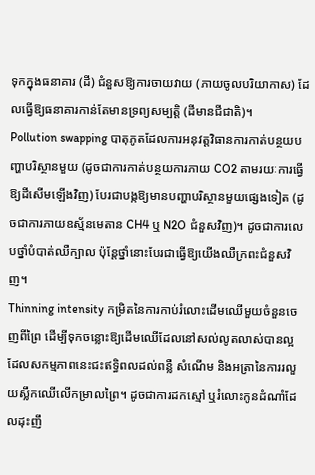ទុកក្នុងធនាគារ (ដី) ជំនួសឱ្យការចាយវាយ (ភាយចូលបរិយាកាស) ដែលធ្វើឱ្យធនាគារកាន់តែមានទ្រព្យសម្បត្តិ (ដីមានជីជាតិ)។
Pollution swapping បាតុភូតដែលការអនុវត្តវិធានការកាត់បន្ថយបញ្ហាបរិស្ថានមួយ (ដូចជាការកាត់បន្ថយការភាយ CO2 តាមរយៈការធ្វើឱ្យដីសើមឡើងវិញ) បែរជាបង្កឱ្យមានបញ្ហាបរិស្ថានមួយផ្សេងទៀត (ដូចជាការភាយឧស្ម័នមេតាន CH4 ឬ N2O ជំនួសវិញ)។ ដូចជាការលេបថ្នាំបំបាត់ឈឺក្បាល ប៉ុន្តែថ្នាំនោះបែរជាធ្វើឱ្យយើងឈឺក្រពះជំនួសវិញ។
Thinning intensity កម្រិតនៃការកាប់រំលោះដើមឈើមួយចំនួនចេញពីព្រៃ ដើម្បីទុកចន្លោះឱ្យដើមឈើដែលនៅសល់លូតលាស់បានល្អ ដែលសកម្មភាពនេះជះឥទ្ធិពលដល់ពន្លឺ សំណើម និងអត្រានៃការរលួយស្លឹកឈើលើកម្រាលព្រៃ។ ដូចជាការដកស្មៅ ឬរំលោះកូនដំណាំដែលដុះញឹ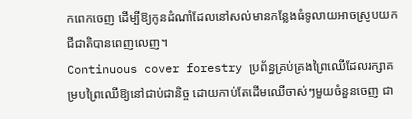កពេកចេញ ដើម្បីឱ្យកូនដំណាំដែលនៅសល់មានកន្លែងធំទូលាយអាចស្រូបយកជីជាតិបានពេញលេញ។
Continuous cover forestry ប្រព័ន្ធគ្រប់គ្រងព្រៃឈើដែលរក្សាគម្របព្រៃឈើឱ្យនៅជាប់ជានិច្ច ដោយកាប់តែដើមឈើចាស់ៗមួយចំនួនចេញ ជា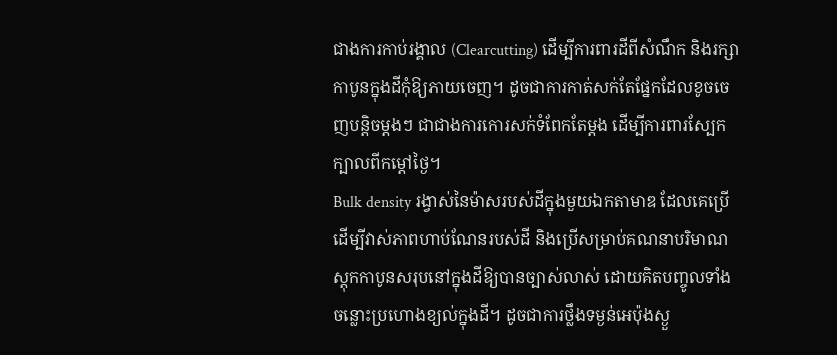ជាងការកាប់រង្គាល (Clearcutting) ដើម្បីការពារដីពីសំណឹក និងរក្សាកាបូនក្នុងដីកុំឱ្យភាយចេញ។ ដូចជាការកាត់សក់តែផ្នែកដែលខូចចេញបន្តិចម្តងៗ ជាជាងការកោរសក់ទំពែកតែម្តង ដើម្បីការពារស្បែកក្បាលពីកម្តៅថ្ងៃ។
Bulk density រង្វាស់នៃម៉ាសរបស់ដីក្នុងមួយឯកតាមាឌ ដែលគេប្រើដើម្បីវាស់ភាពហាប់ណែនរបស់ដី និងប្រើសម្រាប់គណនាបរិមាណស្តុកកាបូនសរុបនៅក្នុងដីឱ្យបានច្បាស់លាស់ ដោយគិតបញ្ចូលទាំងចន្លោះប្រហោងខ្យល់ក្នុងដី។ ដូចជាការថ្លឹងទម្ងន់អេប៉ុងស្ងួ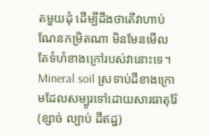តមួយដុំ ដើម្បីដឹងថាតើវាហាប់ណែនកម្រិតណា មិនមែនមើលតែទំហំខាងក្រៅរបស់វានោះទេ។
Mineral soil ស្រទាប់ដីខាងក្រោមដែលសម្បូរទៅដោយសារធាតុរ៉ែ (ខ្សាច់ ល្បាប់ ដីឥដ្ឋ)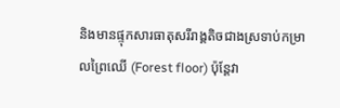និងមានផ្ទុកសារធាតុសរីរាង្គតិចជាងស្រទាប់កម្រាលព្រៃឈើ (Forest floor) ប៉ុន្តែវា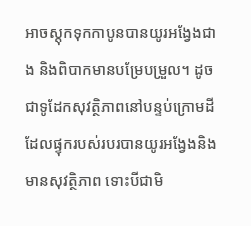អាចស្តុកទុកកាបូនបានយូរអង្វែងជាង និងពិបាកមានបម្រែបម្រួល។ ដូចជាទូដែកសុវត្ថិភាពនៅបន្ទប់ក្រោមដី ដែលផ្ទុករបស់របរបានយូរអង្វែងនិងមានសុវត្ថិភាព ទោះបីជាមិ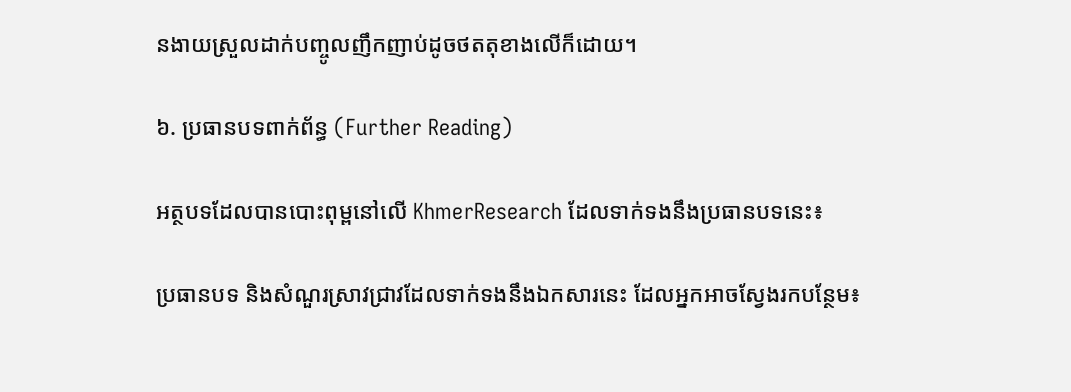នងាយស្រួលដាក់បញ្ចូលញឹកញាប់ដូចថតតុខាងលើក៏ដោយ។

៦. ប្រធានបទពាក់ព័ន្ធ (Further Reading)

អត្ថបទដែលបានបោះពុម្ពនៅលើ KhmerResearch ដែលទាក់ទងនឹងប្រធានបទនេះ៖

ប្រធានបទ និងសំណួរស្រាវជ្រាវដែលទាក់ទងនឹងឯកសារនេះ ដែលអ្នកអាចស្វែងរកបន្ថែម៖